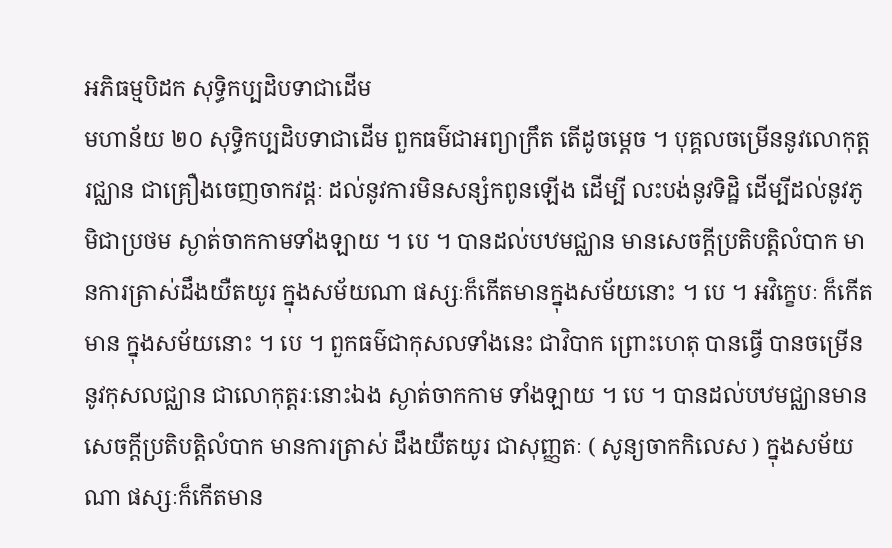អភិធម្មបិដក សុទ្ធិកប្បដិបទាជាដើម
មហាន័យ ២០ សុទ្ធិកប្បដិបទាជាដើម ពួកធម៌ជាអព្យាក្រឹត តើដូចម្តេច ។ បុគ្គលចម្រើននូវលោកុត្តរជ្ឈាន ជាគ្រឿងចេញចាកវដ្តៈ ដល់នូវការមិនសន្សំកពូនឡើង ដើម្បី លះបង់នូវទិដ្ឋិ ដើម្បីដល់នូវភូមិជាប្រថម ស្ងាត់ចាកកាមទាំងឡាយ ។ បេ ។ បានដល់បឋមជ្ឈាន មានសេចក្តីប្រតិបត្តិលំបាក មានការត្រាស់ដឹងយឺតយូរ ក្នុងសម័យណា ផស្សៈក៏កើតមានក្នុងសម័យនោះ ។ បេ ។ អវិក្ខេបៈ ក៏កើតមាន ក្នុងសម័យនោះ ។ បេ ។ ពួកធម៌ជាកុសលទាំងនេះ ជាវិបាក ព្រោះហេតុ បានធ្វើ បានចម្រើននូវកុសលជ្ឈាន ជាលោកុត្តរៈនោះឯង ស្ងាត់ចាកកាម ទាំងឡាយ ។ បេ ។ បានដល់បឋមជ្ឈានមានសេចក្តីប្រតិបត្តិលំបាក មានការត្រាស់ ដឹងយឺតយូរ ជាសុញ្ញតៈ ( សូន្យចាកកិលេស ) ក្នុងសម័យណា ផស្សៈក៏កើតមាន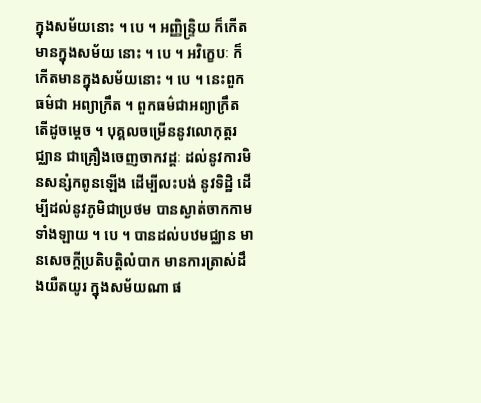ក្នុងសម័យនោះ ។ បេ ។ អញ្ញិន្ទ្រិយ ក៏កើតមានក្នុងសម័យ នោះ ។ បេ ។ អវិក្ខេបៈ ក៏កើតមានក្នុងសម័យនោះ ។ បេ ។ នេះពួកធម៌ជា អព្យាក្រឹត ។ ពួកធម៌ជាអព្យាក្រឹត តើដូចម្តេច ។ បុគ្គលចម្រើននូវលោកុត្តរជ្ឈាន ជាគ្រឿងចេញចាកវដ្តៈ ដល់នូវការមិនសន្សំកពូនឡើង ដើម្បីលះបង់ នូវទិដ្ឋិ ដើម្បីដល់នូវភូមិជាប្រថម បានស្ងាត់ចាកកាមទាំងឡាយ ។ បេ ។ បានដល់បឋមជ្ឈាន មានសេចក្តីប្រតិបត្តិលំបាក មានការត្រាស់ដឹងយឺតយូរ ក្នុងសម័យណា ផ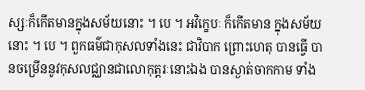ស្សៈក៏កើតមានក្នុងសម័យនោះ ។ បេ ។ អវិក្ខេបៈ ក៏កើតមាន ក្នុងសម័យនោះ ។ បេ ។ ពួកធម៌ជាកុសលទាំងនេះ ជាវិបាក ព្រោះហេតុ បានធ្វើ បានចម្រើននូវកុសលជ្ឈានជាលោកុត្តរៈនោះឯង បានស្ងាត់ចាកកាម ទាំង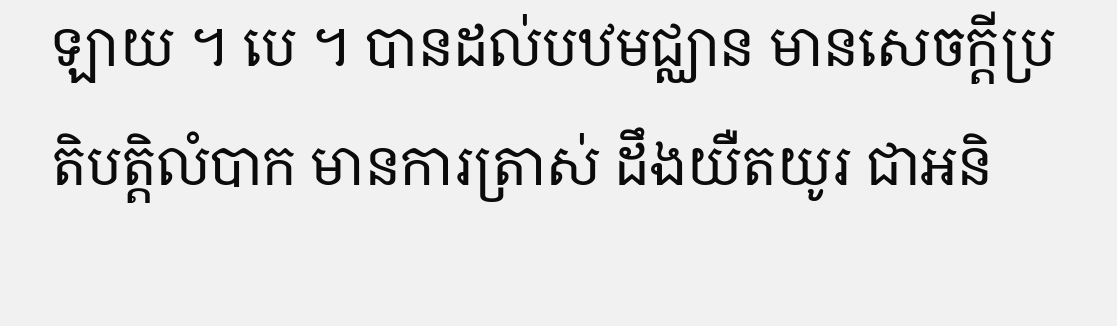ឡាយ ។ បេ ។ បានដល់បឋមជ្ឈាន មានសេចក្តីប្រតិបត្តិលំបាក មានការត្រាស់ ដឹងយឺតយូរ ជាអនិ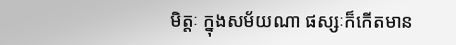មិត្តៈ ក្នុងសម័យណា ផស្សៈក៏កើតមាន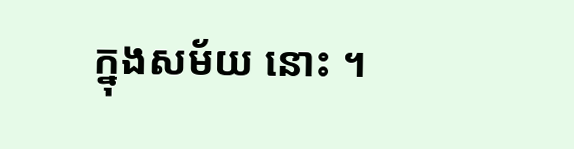ក្នុងសម័យ នោះ ។